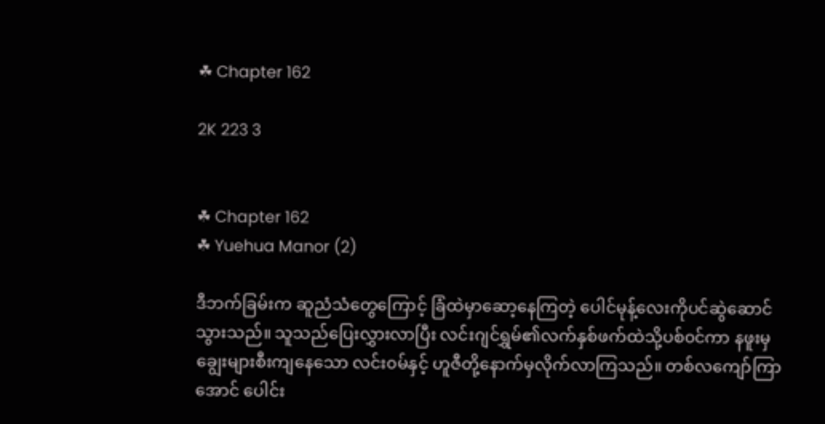☘ Chapter 162

2K 223 3


☘ Chapter 162
☘ Yuehua Manor (2)

ဒီဘက်ခြမ်းက ဆူညံသံတွေကြောင့် ခြံထဲမှာဆော့နေကြတဲ့ ပေါင်မုန့်လေးကိုပင်ဆွဲဆောင်သွားသည်။ သူသည်ပြေးလွှားလာပြီး လင်းဂျင်ရွှမ်၏လက်နှစ်ဖက်ထဲသို့ပစ်၀င်ကာ နဖူးမှချွေးများစီးကျနေသော လင်း၀မ်နှင့် ဟူဇီတို့နောက်မှလိုက်လာကြသည်။ တစ်လကျော်ကြာအောင် ပေါင်း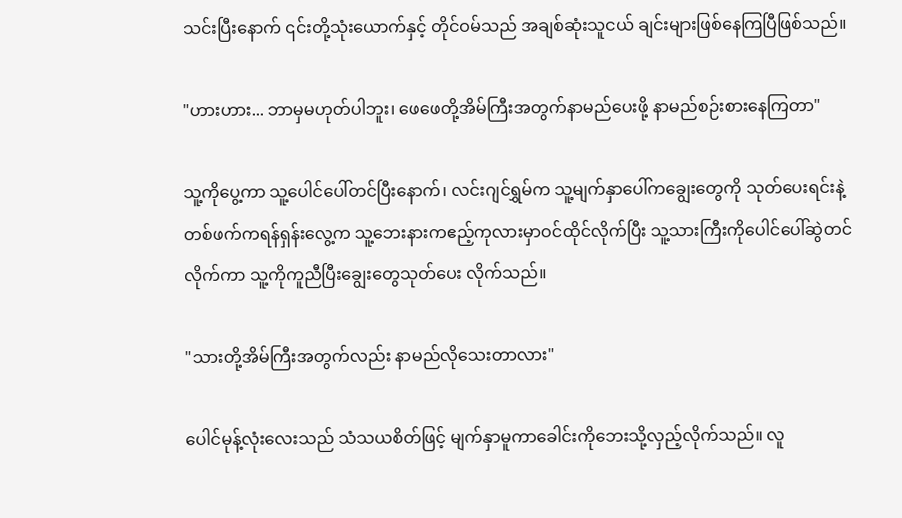သင်းပြီးနောက် ၎င်းတို့သုံးယောက်နှင့် တိုင်ဝမ်သည် အချစ်ဆုံးသူငယ် ချင်းများဖြစ်နေကြပြီဖြစ်သည်။

"ဟားဟား... ဘာမှမဟုတ်ပါဘူး၊ ဖေဖေတို့အိမ်ကြီးအတွက်နာမည်ပေးဖို့ နာမည်စဉ်းစားနေကြတာ"

သူ့ကိုပွေ့ကာ သူ့ပေါင်ပေါ်တင်ပြီးနောက်၊ လင်းဂျင်ရွှမ်က သူ့မျက်နှာပေါ်ကချွေးတွေကို သုတ်ပေးရင်းနဲ့ တစ်ဖက်ကရန်ရှန်းလွေ့က သူ့ဘေးနားကဧည့်ကုလားမှာဝင်ထိုင်လိုက်ပြီး သူ့သားကြီးကိုပေါင်ပေါ်ဆွဲတင်လိုက်ကာ သူ့ကိုကူညီပြီးချွေးတွေသုတ်ပေး လိုက်သည်။

"သားတို့အိမ်ကြီးအတွက်လည်း နာမည်လိုသေးတာလား"

ပေါင်မုန့်လုံးလေးသည် သံသယစိတ်ဖြင့် မျက်နှာမူကာခေါင်းကိုဘေးသို့လှည့်လိုက်သည်။ လူ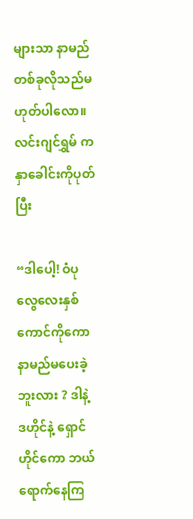များသာ နာမည်တစ်ခုလိုသည်မဟုတ်ပါလော။လင်းဂျင်ရွှမ် ကနှာခေါင်းကိုပုတ်ပြီး

“ဒါပေါ့! ဝံပုလွေလေးနှစ်ကောင်ကိုကော နာမည်မပေးခဲ့ဘူးလား ? ဒါနဲ့ ဒဟိုင်နဲ့ ရှောင်ဟိုင်ကော ဘယ်‌ ရောက်နေကြ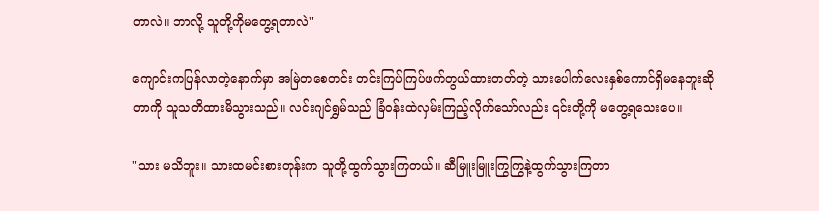တာလဲ။ ဘာလို့ သူတို့ကိုမတွေ့ရတာလဲ"

ကျောင်းကပြန်လာတဲ့နောက်မှာ အမြဲတစေတင်း တင်းကြပ်ကြပ်ဖက်တွယ်ထားတတ်တဲ့ သားပေါက်လေးနှစ်ကောင်ရှိမနေဘူးဆိုတာကို သူသတိထားမိသွားသည်။ လင်းဂျင်ရွှမ်သည် ခြံဝန်းထဲလှမ်းကြည့်လိုက်သော်လည်း ၎င်းတို့ကို မတွေ့ရသေးပေ။

"သား မသိဘူး။ သားထမင်းစားတုန်းက သူတို့ထွက်သွားကြတယ်။ ဆီမြူးမြူးကြွကြွနဲ့ထွက်သွားကြတာ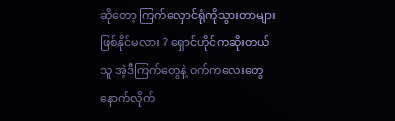ဆို‌တော့ ကြက်လှောင်ရုံကိုသွားတာများဖြစ်နိုင်မလား ? ရှောင်ဟိုင်ကဆိုးတယ် သူ အဲ့ဒီကြက်တွေနဲ့ ဝက်ကလေးတွေနောက်လိုက်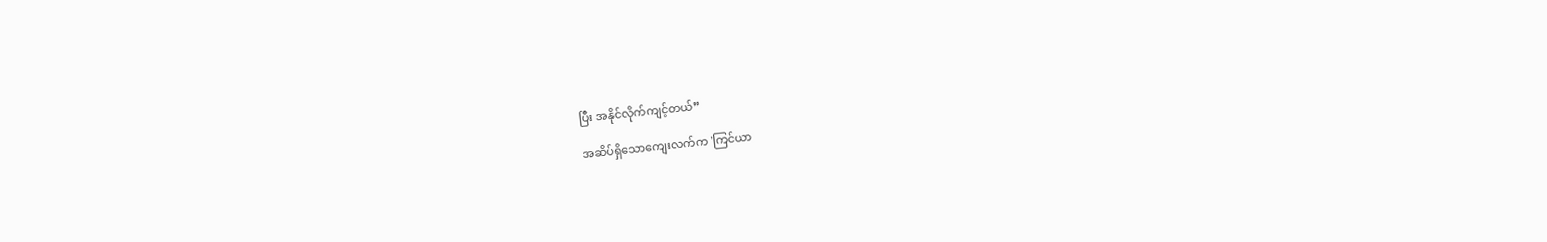ပြီး အနိုင်လိုက်ကျင့်တယ်”

အဆိပ်ရှိသောကျေးလက်က 'ကြင်ယာ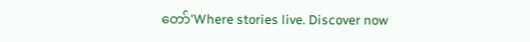တော်'Where stories live. Discover now